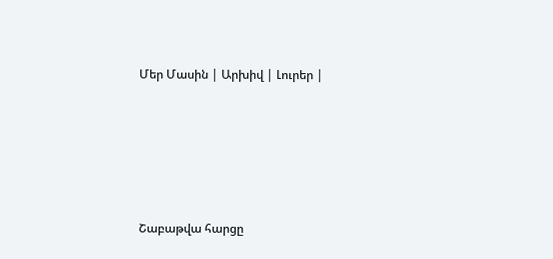Մեր Մասին | Արխիվ | Լուրեր |





Շաբաթվա հարցը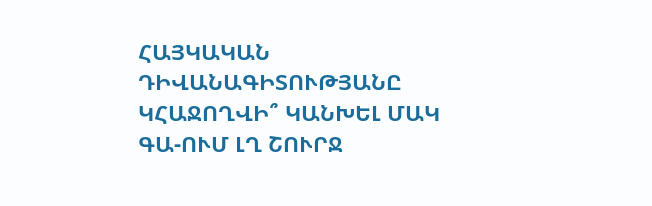ՀԱՅԿԱԿԱՆ ԴԻՎԱՆԱԳԻՏՈՒԹՅԱՆԸ ԿՀԱՋՈՂՎԻ՞ ԿԱՆԽԵԼ ՄԱԿ ԳԱ-ՈՒՄ ԼՂ ՇՈՒՐՋ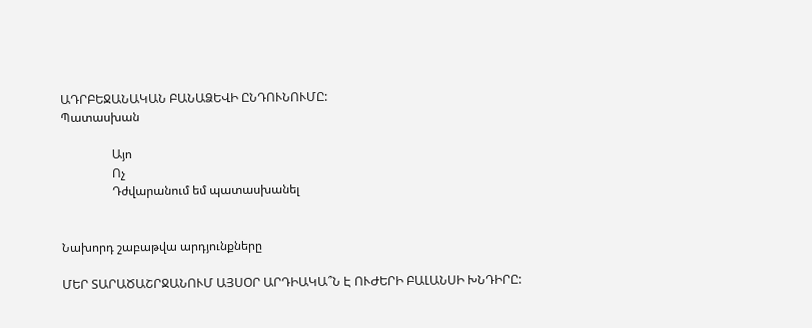ԱԴՐԲԵՋԱՆԱԿԱՆ ԲԱՆԱՁԵՎԻ ԸՆԴՈՒՆՈՒՄԸ:
Պատասխան

                 Այո
                 Ոչ
                 Դժվարանում եմ պատասխանել


Նախորդ շաբաթվա արդյունքները

ՄԵՐ ՏԱՐԱԾԱՇՐՋԱՆՈՒՄ ԱՅՍՕՐ ԱՐԴԻԱԿԱ՞Ն Է ՈՒԺԵՐԻ ԲԱԼԱՆՍԻ ԽՆԴԻՐԸ: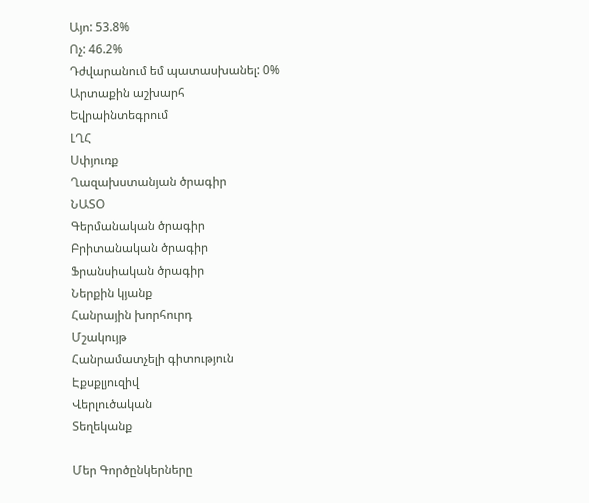Այո: 53.8%
Ոչ: 46.2%
Դժվարանում եմ պատասխանել: 0%
Արտաքին աշխարհ
Եվրաինտեգրում
ԼՂՀ
Սփյուռք
Ղազախստանյան ծրագիր
ՆԱՏՕ
Գերմանական ծրագիր
Բրիտանական ծրագիր
Ֆրանսիական ծրագիր
Ներքին կյանք
Հանրային խորհուրդ
Մշակույթ
Հանրամատչելի գիտություն
Էքսքլյուզիվ
Վերլուծական
Տեղեկանք

Մեր Գործընկերները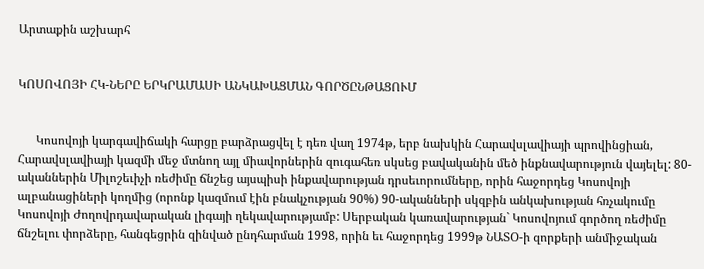Արտաքին աշխարհ


ԿՈՍՈՎՈՅԻ ՀԿ-ՆԵՐԸ ԵՐԿՐԱՄԱՍԻ ԱՆԿԱԽԱՑՄԱՆ ԳՈՐԾԸՆԹԱՑՈՒՄ


      Կոսովոյի կարգավիճակի հարցը բարձրացվել է դեռ վաղ 1974թ, երբ նախկին Հարավսլավիայի պրովինցիան, Հարավսլավիայի կազմի մեջ մտնող այլ միավորներին զուգահեռ սկսեց բավականին մեծ ինքնավարություն վայելել: 80-ականներին Միլոշեւիչի ռեժիմը ճնշեց այսպիսի ինքավարության դրսեւորումները, որին հաջորդեց Կոսովոյի ալբանացիների կողմից (որոնք կազմում էին բնակչության 90%) 90-ականների սկզբին անկախության հռչակումը Կոսովոյի Ժողովրդավարական լիգայի ղեկավարությամբ: Սերբական կառավարության` Կոսովոյում գործող ռեժիմը ճնշելու փորձերը, հանգեցրին զինված ընդհարման 1998, որին եւ հաջորդեց 1999թ ՆԱՏՕ-ի զորքերի անմիջական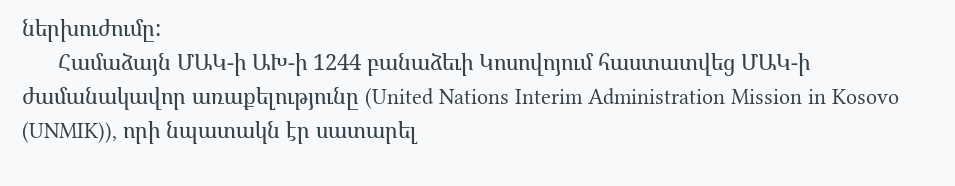ներխուժումը:
      Համաձայն ՄԱԿ-ի ԱԽ-ի 1244 բանաձեւի Կոսովոյում հաստատվեց ՄԱԿ-ի ժամանակավոր առաքելությունը (United Nations Interim Administration Mission in Kosovo (UNMIK)), որի նպատակն էր սատարել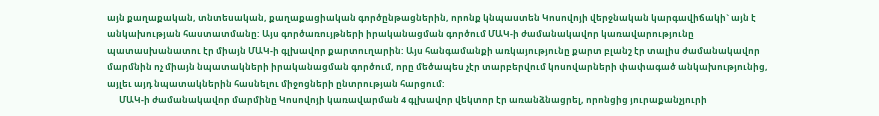այն քաղաքական, տնտեսական, քաղաքացիական գործընթացներին, որոնք կնպաստեն Կոսովոյի վերջնական կարգավիճակի` այն է անկախության հաստատմանը: Այս գործառույթների իրականացման գործում ՄԱԿ-ի ժամանակավոր կառավարությունը
պատասխանատու էր միայն ՄԱԿ-ի գլխավոր քարտուղարին: Այս հանգամանքի առկայությունը քարտ բլանշ էր տալիս ժամանակավոր մարմնին ոչ միայն նպատակների իրականացման գործում, որը մեծապես չէր տարբերվում կոսովարների փափագած անկախությունից, այլեւ այդ նպատակներին հասնելու միջոցների ընտրության հարցում:
      ՄԱԿ-ի ժամանակավոր մարմինը Կոսովոյի կառավարման 4 գլխավոր վեկտոր էր առանձնացրել, որոնցից յուրաքանչյուրի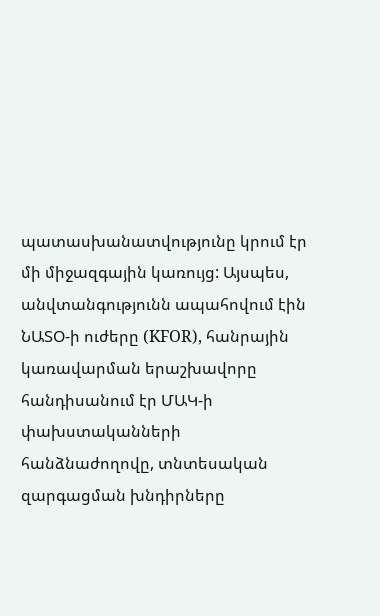պատասխանատվությունը կրում էր մի միջազգային կառույց: Այսպես, անվտանգությունն ապահովում էին ՆԱՏՕ-ի ուժերը (KFOR), հանրային կառավարման երաշխավորը հանդիսանում էր ՄԱԿ-ի փախստականների հանձնաժողովը, տնտեսական զարգացման խնդիրները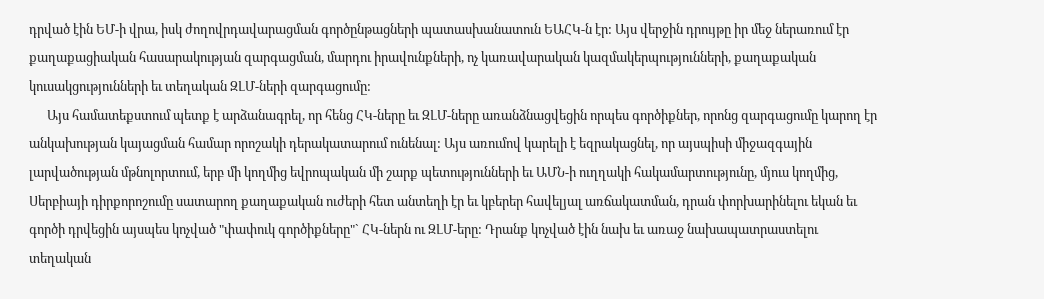դրված էին ԵՄ-ի վրա, իսկ ժողովրդավարացման գործընթացների պատասխանատուն ԵԱՀԿ-ն էր: Այս վերջին դրույթը իր մեջ ներառում էր քաղաքացիական հասարակության զարգացման, մարդու իրավունքների, ոչ կառավարական կազմակերպությունների, քաղաքական կուսակցությունների եւ տեղական ԶԼՄ-ների զարգացումը:
      Այս համատեքստում պետք է արձանագրել, որ հենց ՀԿ-ները եւ ԶԼՄ-ները առանձնացվեցին որպես գործիքներ, որոնց զարգացումը կարող էր անկախության կայացման համար որոշակի դերակատարում ունենալ: Այս առումով կարելի է եզրակացնել, որ այսպիսի միջազգային լարվածության մթնոլորտում, երբ մի կողմից եվրոպական մի շարք պետությունների եւ ԱՄՆ-ի ուղղակի հակամարտությունը, մյուս կողմից, Սերբիայի դիրքորոշումը սատարող քաղաքական ուժերի հետ անտեղի էր եւ կբերեր հավելյալ առճակատման, դրան փորխարինելու եկան եւ գործի դրվեցին այսպես կոչված "փափուկ գործիքները"` ՀԿ-ներն ու ԶԼՄ-երը: Դրանք կոչված էին նախ եւ առաջ նախապատրաստելու տեղական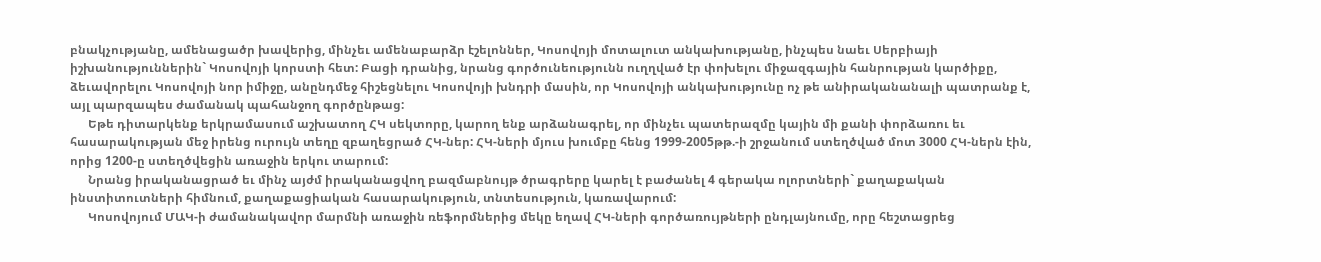բնակչությանը, ամենացածր խավերից, մինչեւ ամենաբարձր էշելոններ, Կոսովոյի մոտալուտ անկախությանը, ինչպես նաեւ Սերբիայի իշխանություններին` Կոսովոյի կորստի հետ: Բացի դրանից, նրանց գործունեությունն ուղղված էր փոխելու միջազգային հանրության կարծիքը, ձեւավորելու Կոսովոյի նոր իմիջը, անընդմեջ հիշեցնելու Կոսովոյի խնդրի մասին, որ Կոսովոյի անկախությունը ոչ թե անիրականանալի պատրանք է, այլ պարզապես ժամանակ պահանջող գործընթաց:
      Եթե դիտարկենք երկրամասում աշխատող ՀԿ սեկտորը, կարող ենք արձանագրել, որ մինչեւ պատերազմը կային մի քանի փորձառու եւ հասարակության մեջ իրենց ուրույն տեղը զբաղեցրած ՀԿ-ներ: ՀԿ-ների մյուս խումբը հենց 1999-2005թթ.-ի շրջանում ստեղծված մոտ 3000 ՀԿ-ներն էին, որից 1200-ը ստեղծվեցին առաջին երկու տարում:
      Նրանց իրականացրած եւ մինչ այժմ իրականացվող բազմաբնույթ ծրագրերը կարել է բաժանել 4 գերակա ոլորտների` քաղաքական ինստիտուտների հիմնում, քաղաքացիական հասարակություն, տնտեսություն, կառավարում:
      Կոսովոյում ՄԱԿ-ի ժամանակավոր մարմնի առաջին ռեֆորմներից մեկը եղավ ՀԿ-ների գործառույթների ընդլայնումը, որը հեշտացրեց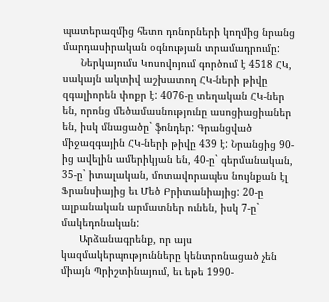պատերազմից հետո դոնորների կողմից նրանց մարդասիրական օգնության տրամադրումը:
      Ներկայումս Կոսովոյում գործում է 4518 ՀԿ, սակայն ակտիվ աշխատող ՀԿ-ների թիվը զգալիորեն փոքր է: 4076-ը տեղական ՀԿ-ներ են, որոնց մեծամասնությունը ասոցիացիաներ են, իսկ մնացածը` ֆոնդեր: Գրանցված միջազգային ՀԿ-ների թիվը 439 է: Նրանցից 90-ից ավելին ամերիկյան են, 40-ը` գերմանական, 35-ը` իտալական, մոտավորապես նույնքան էլ Ֆրանսիայից եւ Մեծ Բրիտանիայից: 20-ը ալբանական արմատներ ունեն, իսկ 7-ը` մակեդոնական:
      Արձանագրենք, որ այս կազմակերպությունները կենտրոնացած չեն միայն Պրիշտինայում, եւ եթե 1990-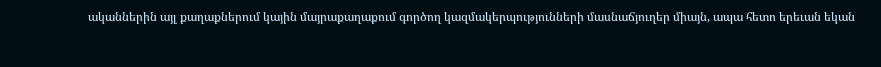ականներին այլ քաղաքներում կային մայրաքաղաքում գործող կազմակերպությունների մասնաճյուղեր միայն, ապա հետո երեւան եկան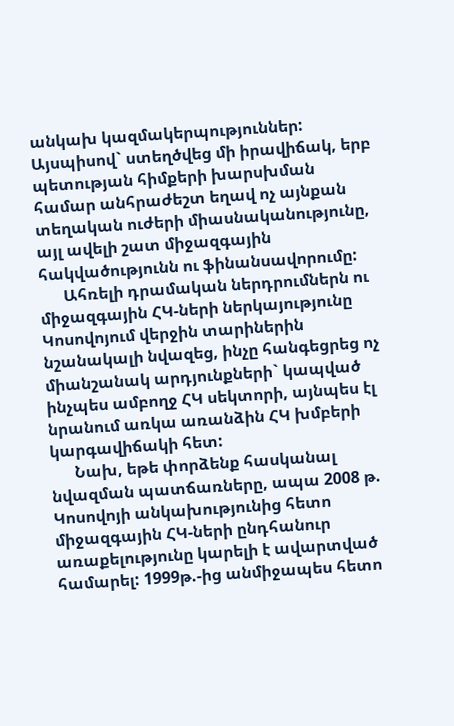անկախ կազմակերպություններ: Այսպիսով` ստեղծվեց մի իրավիճակ, երբ պետության հիմքերի խարսխման համար անհրաժեշտ եղավ ոչ այնքան տեղական ուժերի միասնականությունը, այլ ավելի շատ միջազգային հակվածությունն ու ֆինանսավորումը:
      Ահռելի դրամական ներդրումներն ու միջազգային ՀԿ-ների ներկայությունը Կոսովոյում վերջին տարիներին նշանակալի նվազեց, ինչը հանգեցրեց ոչ միանշանակ արդյունքների` կապված ինչպես ամբողջ ՀԿ սեկտորի, այնպես էլ նրանում առկա առանձին ՀԿ խմբերի կարգավիճակի հետ:
      Նախ, եթե փորձենք հասկանալ նվազման պատճառները, ապա 2008 թ. Կոսովոյի անկախությունից հետո միջազգային ՀԿ-ների ընդհանուր առաքելությունը կարելի է ավարտված համարել: 1999թ.-ից անմիջապես հետո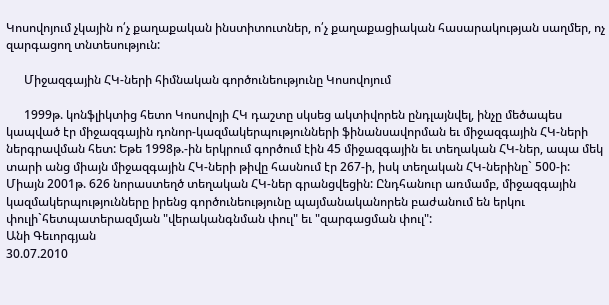Կոսովոյում չկային ո՛չ քաղաքական ինստիտուտներ, ո՛չ քաղաքացիական հասարակության սաղմեր, ոչ զարգացող տնտեսություն:

      Միջազգային ՀԿ-ների հիմնական գործունեությունը Կոսովոյում

      1999թ. կոնֆլիկտից հետո Կոսովոյի ՀԿ դաշտը սկսեց ակտիվորեն ընդլայնվել, ինչը մեծապես կապված էր միջազգային դոնոր-կազմակերպությունների ֆինանսավորման եւ միջազգային ՀԿ-ների ներգրավման հետ: Եթե 1998թ.-ին երկրում գործում էին 45 միջազգային եւ տեղական ՀԿ-ներ, ապա մեկ տարի անց միայն միջազգային ՀԿ-ների թիվը հասնում էր 267-ի, իսկ տեղական ՀԿ-ներինը` 500-ի: Միայն 2001թ. 626 նորաստեղծ տեղական ՀԿ-ներ գրանցվեցին: Ընդհանուր առմամբ, միջազգային կազմակերպությունները իրենց գործունեությունը պայմանականորեն բաժանում են երկու փուլի`հետպատերազմյան "վերականգնման փուլ" եւ "զարգացման փուլ":
Անի Գեւորգյան
30.07.2010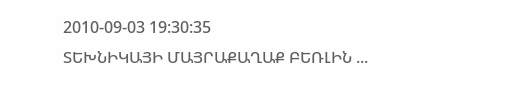2010-09-03 19:30:35
ՏԵԽՆԻԿԱՅԻ ՄԱՅՐԱՔԱՂԱՔ ԲԵՌԼԻՆ ...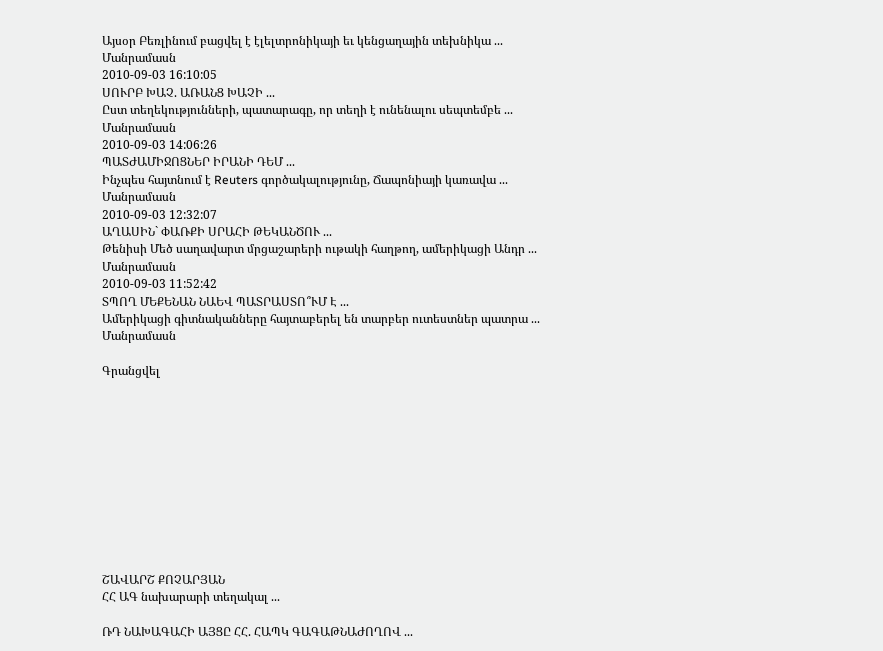Այսօր Բեռլինում բացվել է էլելտրոնիկայի եւ կենցաղային տեխնիկա ...
Մանրամասն
2010-09-03 16:10:05
ՍՈՒՐԲ ԽԱՉ. ԱՌԱՆՑ ԽԱՉԻ ...
Ըստ տեղեկությունների, պատարագը, որ տեղի է ունենալու սեպտեմբե ...
Մանրամասն
2010-09-03 14:06:26
ՊԱՏԺԱՄԻՋՈՑՆԵՐ ԻՐԱՆԻ ԴԵՄ ...
Ինչպես հայտնում է Reuters գործակալությունը, Ճապոնիայի կառավա ...
Մանրամասն
2010-09-03 12:32:07
ԱՂԱՍԻՆ` ՓԱՌՔԻ ՍՐԱՀԻ ԹԵԿԱՆԾՈՒ ...
Թենիսի Մեծ սաղավարտ մրցաշարերի ութակի հաղթող, ամերիկացի Անդր ...
Մանրամասն
2010-09-03 11:52:42
ՏՊՈՂ ՄԵՔԵՆԱՆ ՆԱԵՎ ՊԱՏՐԱՍՏՈ՞ՒՄ Է ...
Ամերիկացի գիտնականները հայտաբերել են տարբեր ուտեստներ պատրա ...
Մանրամասն

Գրանցվել











ՇԱՎԱՐՇ ՔՈՉԱՐՅԱՆ
ՀՀ ԱԳ նախարարի տեղակալ ...

ՌԴ ՆԱԽԱԳԱՀԻ ԱՅՑԸ ՀՀ. ՀԱՊԿ ԳԱԳԱԹՆԱԺՈՂՈՎ ...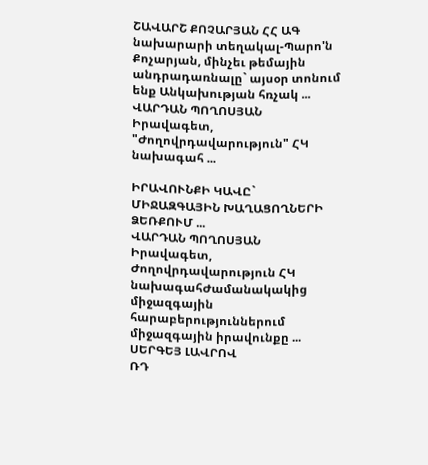ՇԱՎԱՐՇ ՔՈՉԱՐՅԱՆ ՀՀ ԱԳ նախարարի տեղակալ-Պարո'ն Քոչարյան, մինչեւ թեմային անդրադառնալը` այսօր տոնում ենք Անկախության հռչակ ...
ՎԱՐԴԱՆ ՊՈՂՈՍՅԱՆ
Իրավագետ, "Ժողովրդավարություն" ՀԿ նախագահ ...

ԻՐԱՎՈՒՆՔԻ ԿԱՎԸ` ՄԻՋԱԶԳԱՅԻՆ ԽԱՂԱՑՈՂՆԵՐԻ ՁԵՌՔՈՒՄ ...
ՎԱՐԴԱՆ ՊՈՂՈՍՅԱՆ Իրավագետ, Ժողովրդավարություն ՀԿ նախագահԺամանակակից միջազգային հարաբերություններում միջազգային իրավունքը ...
ՍԵՐԳԵՅ ԼԱՎՐՈՎ
ՌԴ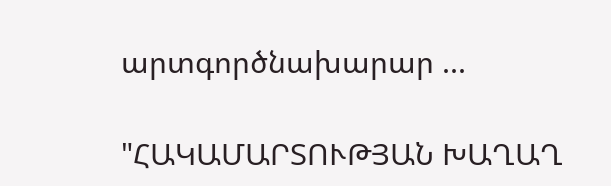արտգործնախարար ...

"ՀԱԿԱՄԱՐՏՈՒԹՅԱՆ ԽԱՂԱՂ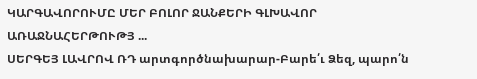ԿԱՐԳԱՎՈՐՈՒՄԸ ՄԵՐ ԲՈԼՈՐ ՋԱՆՔԵՐԻ ԳԼԽԱՎՈՐ ԱՌԱՋՆԱՀԵՐԹՈՒԹՅ ...
ՍԵՐԳԵՅ ԼԱՎՐՈՎ ՌԴ արտգործնախարար-Բարե՛ւ Ձեզ, պարո՛ն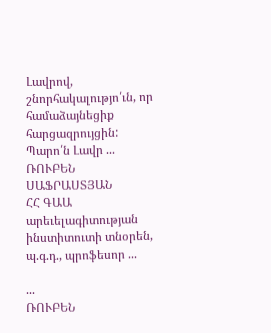Լավրով, շնորհակալությո՛ւն, որ համաձայնեցիք հարցազրույցին: Պարո՛ն Լավր ...
ՌՈՒԲԵՆ ՍԱՖՐԱՍՏՅԱՆ
ՀՀ ԳԱԱ արեւելագիտության ինստիտուտի տնօրեն, պ.գ.դ., պրոֆեսոր ...

...
ՌՈՒԲԵՆ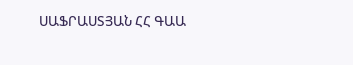ՍԱՖՐԱՍՏՅԱՆ ՀՀ ԳԱԱ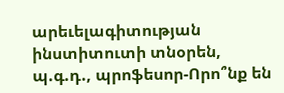արեւելագիտության ինստիտուտի տնօրեն, պ.գ.դ., պրոֆեսոր-Որո՞նք են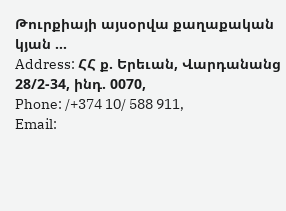Թուրքիայի այսօրվա քաղաքական կյան ...
Address: ՀՀ ք. Երեւան, Վարդանանց 28/2-34, ինդ. 0070,
Phone: /+374 10/ 588 911,
Email: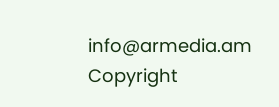info@armedia.am
Copyright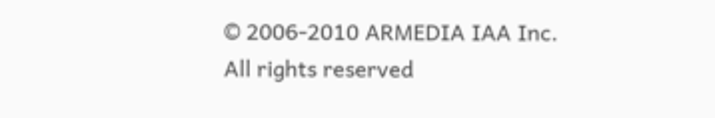© 2006-2010 ARMEDIA IAA Inc.
All rights reserved